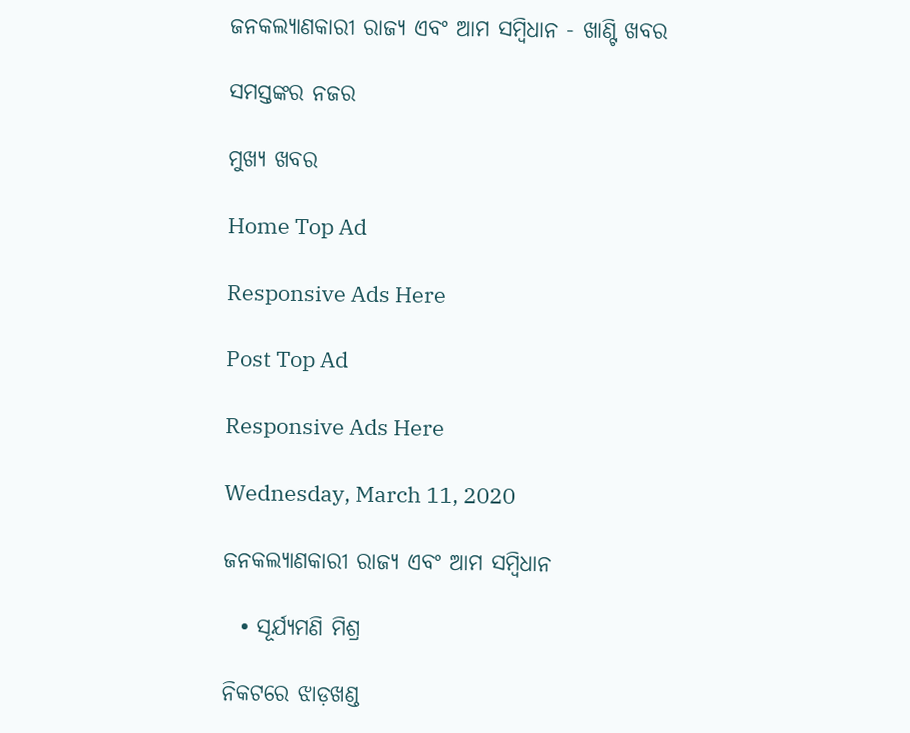ଜନକଲ୍ୟାଣକାରୀ ରାଜ୍ୟ ଏବଂ ଆମ ସମ୍ୱିଧାନ - ଖାଣ୍ଟି ଖବର

ସମସ୍ତଙ୍କର ନଜର

ମୁଖ୍ୟ ଖବର

Home Top Ad

Responsive Ads Here

Post Top Ad

Responsive Ads Here

Wednesday, March 11, 2020

ଜନକଲ୍ୟାଣକାରୀ ରାଜ୍ୟ ଏବଂ ଆମ ସମ୍ୱିଧାନ

  • ସୂର୍ଯ୍ୟମଣି ମିଶ୍ର

ନିକଟରେ ଝାଡ଼ଖଣ୍ଡ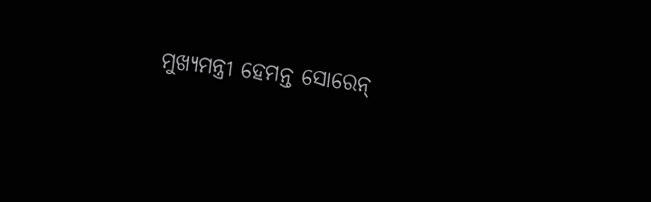ମୁଖ୍ୟମନ୍ତ୍ରୀ ହେମନ୍ତ ସୋରେନ‌୍‍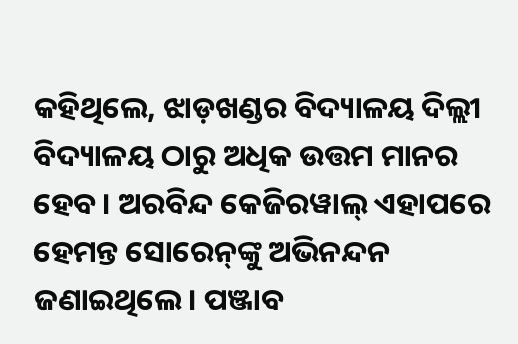କହିଥିଲେ, ଝାଡ଼ଖଣ୍ଡର ବିଦ୍ୟାଳୟ ଦିଲ୍ଲୀ ବିଦ୍ୟାଳୟ ଠାରୁ ଅଧିକ ଉତ୍ତମ ମାନର ହେବ। ଅରବିନ୍ଦ କେଜିରୱାଲ‌୍‍ ଏହାପରେ ହେମନ୍ତ ସୋରେନ‌୍‍ଙ୍କୁ ଅଭିନନ୍ଦନ ଜଣାଇଥିଲେ। ପଞ୍ଜାବ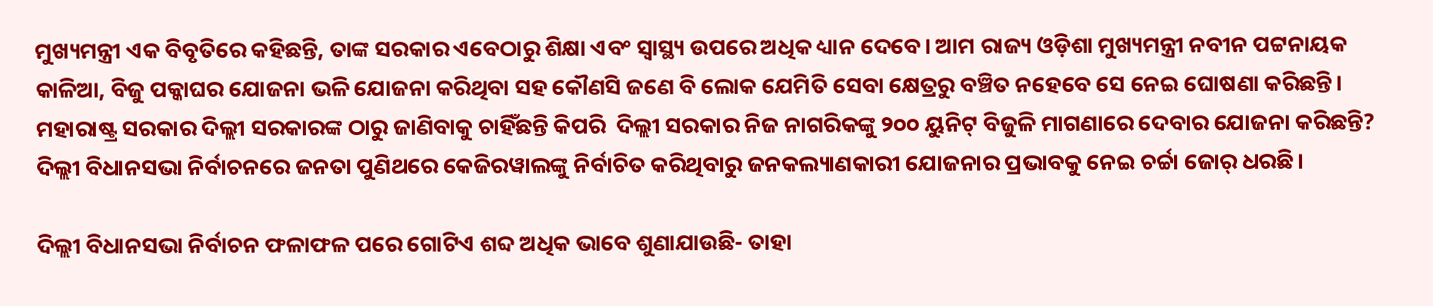ମୁଖ୍ୟମନ୍ତ୍ରୀ ଏକ ବିବୃତିରେ କହିଛନ୍ତି, ତାଙ୍କ ସରକାର ଏବେଠାରୁ ଶିକ୍ଷା ଏବଂ ସ୍ୱାସ୍ଥ୍ୟ ଉପରେ ଅଧିକ ଧ୍ୟାନ ଦେବେ। ଆମ ରାଜ୍ୟ ଓଡ଼ିଶା ମୁଖ୍ୟମନ୍ତ୍ରୀ ନବୀନ ପଟ୍ଟନାୟକ କାଳିଆ, ବିଜୁ ପକ୍କାଘର ଯୋଜନା ଭଳି ଯୋଜନା କରିଥିବା ସହ କୌଣସି ଜଣେ ବି ଲୋକ ଯେମିତି ସେବା କ୍ଷେତ୍ରରୁ ବଞ୍ଚିତ ନହେବେ ସେ ନେଇ ଘୋଷଣା କରିଛନ୍ତି। ମହାରାଷ୍ଟ୍ର ସରକାର ଦିଲ୍ଲୀ ସରକାରଙ୍କ ଠାରୁ ଜାଣିବାକୁ ଚାହିଁଛନ୍ତି କିପରି  ଦିଲ୍ଲୀ ସରକାର ନିଜ ନାଗରିକଙ୍କୁ ୨୦୦ ୟୁନିଟ‌୍‍ ବିଜୁଳି ମାଗଣାରେ ଦେବାର ଯୋଜନା କରିଛନ୍ତି? ଦିଲ୍ଲୀ ବିଧାନସଭା ନିର୍ବାଚନରେ ଜନତା ପୁଣିଥରେ କେଜିରୱାଲଙ୍କୁ ନିର୍ବାଚିତ କରିଥିବାରୁ ଜନକଲ୍ୟାଣକାରୀ ଯୋଜନାର ପ୍ରଭାବକୁ ନେଇ ଚର୍ଚ୍ଚା ଜୋର‌୍‍ ଧରଛି।

ଦିଲ୍ଲୀ ବିଧାନସଭା ନିର୍ବାଚନ ଫଳାଫଳ ପରେ ଗୋଟିଏ ଶବ୍ଦ ଅଧିକ ଭାବେ ଶୁଣାଯାଉଛି- ତାହା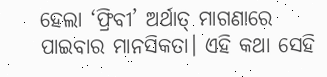ହେଲା ‘ଫ୍ରିବୀ’ ଅର୍ଥାତ‌୍‍ ମାଗଣାରେ ପାଇବାର ମାନସିକତା। ଏହି କଥା ସେହି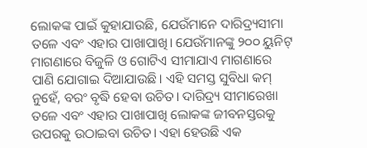ଲୋକଙ୍କ ପାଇଁ କୁହାଯାଉଛି, ଯେଉଁମାନେ ଦାରିଦ୍ର୍ୟସୀମା ତଳେ ଏବଂ ଏହାର ପାଖାପାଖି। ଯେଉଁମାନଙ୍କୁ ୨୦୦ ୟୁନିଟ‌୍‍ ମାଗଣାରେ ବିଜୁଳି ଓ ଗୋଟିଏ ସୀମାଯାଏ ମାଗଣାରେ ପାଣି ଯୋଗାଇ ଦିଆଯାଉଛି। ଏହି ସମସ୍ତ ସୁବିଧା କମ‌୍‍ ନୁହେଁ, ବରଂ ବୃଦ୍ଧି ହେବା ଉଚିତ‌। ଦାରିଦ୍ର୍ୟ ସୀମାରେଖା ତଳେ ଏବଂ ଏହାର ପାଖାପାଖି ଲୋକଙ୍କ ଜୀବନସ୍ତରକୁ ଉପରକୁ ଉଠାଇବା ଉଚିତ‌। ଏହା ହେଉଛି ଏକ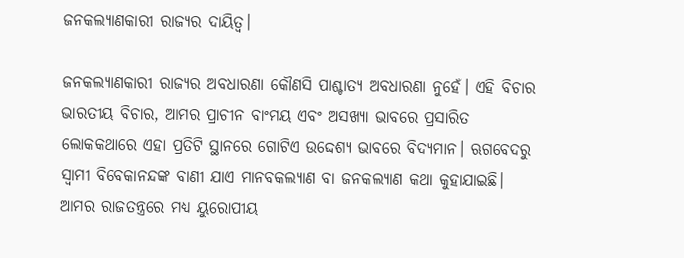ଜନକଲ୍ୟାଣକାରୀ ରାଜ୍ୟର ଦାୟିତ୍ୱ।

ଜନକଲ୍ୟାଣକାରୀ ରାଜ୍ୟର ଅବଧାରଣା କୌଣସି ପାଶ୍ଚାତ୍ୟ ଅବଧାରଣା ନୁହେଁ। ଏହି ବିଚାର ଭାରତୀୟ ବିଚାର, ଆମର ପ୍ରାଚୀନ ବାଂମୟ ଏବଂ ଅସଖ୍ୟା ଭାବରେ ପ୍ରସାରିତ ଲୋକକଥାରେ ଏହା ପ୍ରତିଟି ସ୍ଥାନରେ ଗୋଟିଏ ଉଦ୍ଦେଶ୍ୟ ଭାବରେ ବିଦ୍ୟମାନ। ଋଗବେଦରୁ ସ୍ୱାମୀ ବିବେକାନନ୍ଦଙ୍କ ବାଣୀ ଯାଏ ମାନବକଲ୍ୟାଣ ବା ଜନକଲ୍ୟାଣ କଥା କୁହାଯାଇଛି। ଆମର ରାଜତନ୍ତ୍ରରେ ମଧ୍ୟ ୟୁରୋପୀୟ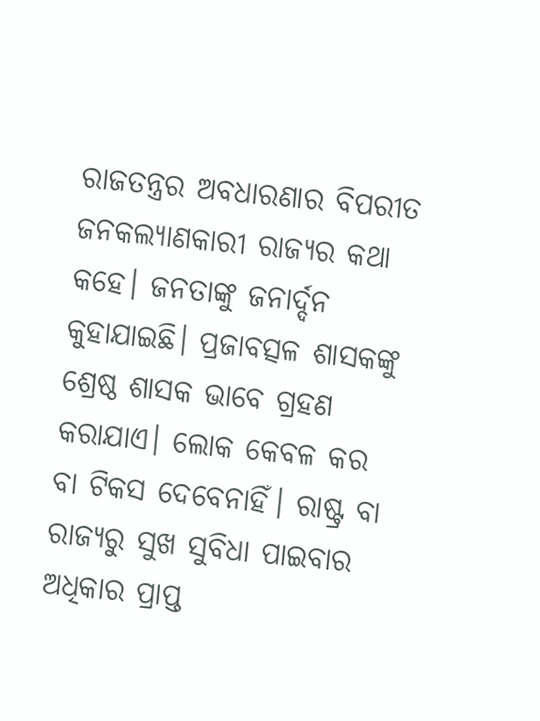ରାଜତନ୍ତ୍ରର ଅବଧାରଣାର ବିପରୀତ ଜନକଲ୍ୟାଣକାରୀ ରାଜ୍ୟର କଥା କହେ। ଜନତାଙ୍କୁ ଜନାର୍ଦ୍ଦନ କୁହାଯାଇଛି। ପ୍ରଜାବତ୍ସଳ ଶାସକଙ୍କୁ ଶ୍ରେଷ୍ଠ ଶାସକ ଭାବେ ଗ୍ରହଣ କରାଯାଏ। ଲୋକ କେବଳ କର ବା ଟିକସ ଦେବେନାହିଁ। ରାଷ୍ଟ୍ର ବା ରାଜ୍ୟରୁ ସୁଖ ସୁବିଧା ପାଇବାର ଅଧିକାର ପ୍ରାପ୍ତ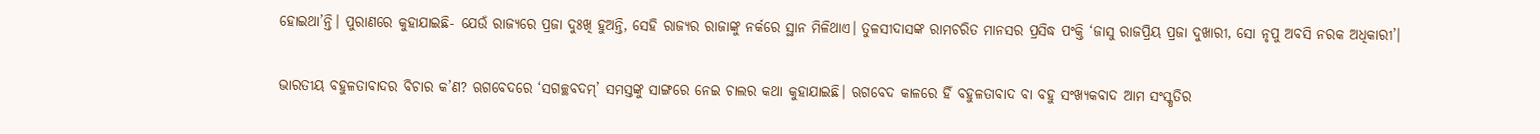ହୋଇଥା’ନ୍ତି। ପୁରାଣରେ କୁହାଯାଇଛି- ଯେଉଁ ରାଜ୍ୟରେ ପ୍ରଜା ଦୁଃଖି ହୁଅନ୍ତି, ସେହି ରାଜ୍ୟର ରାଜାଙ୍କୁ ନର୍କରେ ସ୍ଥାନ ମିଳିଥାଏ। ତୁଳସୀଦାସଙ୍କ ରାମଚରିତ ମାନସର ପ୍ରସିଦ୍ଧ ପଂକ୍ତି ‘ଜାସୁ ରାଜପ୍ରିୟ ପ୍ରଜା ଦୁଖାରୀ, ସୋ ନୃପୁ ଅବସି ନରକ ଅଧିକାରୀ’।

ଭାରତୀୟ ବହୁଳତାବାଦର ବିଚାର କ’ଣ? ଋଗବେଦରେ ‘ସଗଚ୍ଛବଦମ‍୍‌’ ସମସ୍ତଙ୍କୁ ସାଙ୍ଗରେ ନେଇ ଚାଲର କଥା କୁହାଯାଇଛି। ଋଗବେଦ କାଳରେ ହିଁ ବହୁଳତାବାଦ ବା ବହୁ ସଂଖ୍ୟକବାଦ ଆମ ସଂସ୍କୃତିର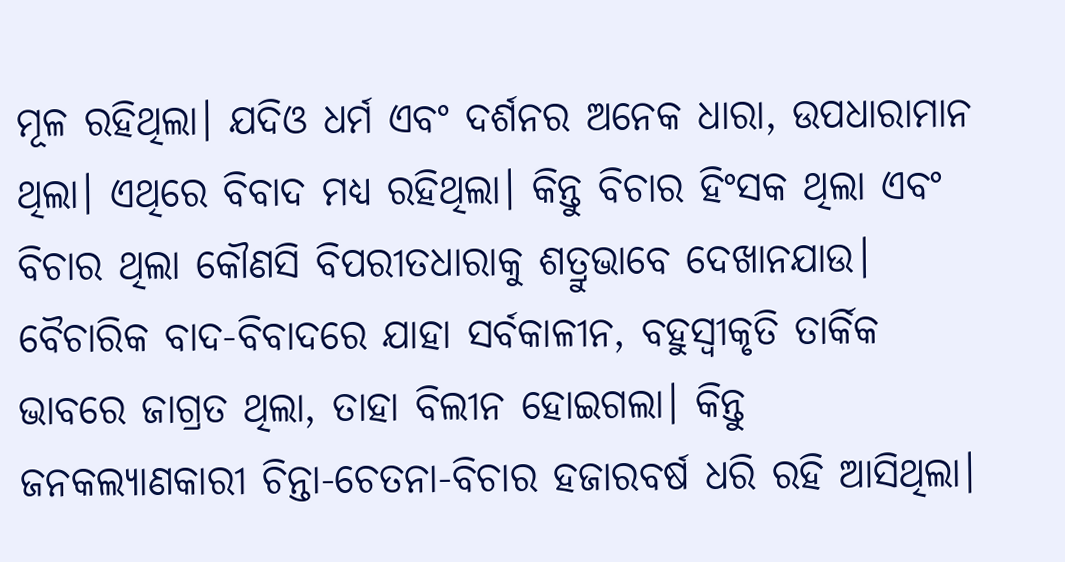ମୂଳ ରହିଥିଲା। ଯଦିଓ ଧର୍ମ ଏବଂ ଦର୍ଶନର ଅନେକ ଧାରା, ଉପଧାରାମାନ ଥିଲା। ଏଥିରେ ବିବାଦ ମଧ୍ୟ ରହିଥିଲା। କିନ୍ତୁ ବିଚାର ହିଂସକ ଥିଲା ଏବଂ ବିଚାର ଥିଲା କୌଣସି ବିପରୀତଧାରାକୁ ଶତ୍ରୁଭାବେ ଦେଖାନଯାଉ। ବୈଚାରିକ ବାଦ-ବିବାଦରେ ଯାହା ସର୍ବକାଳୀନ, ବହୁସ୍ୱୀକୃତି ତାର୍କିକ ଭାବରେ ଜାଗ୍ରତ ଥିଲା, ତାହା ବିଲୀନ ହୋଇଗଲା। କିନ୍ତୁ ଜନକଲ୍ୟାଣକାରୀ ଚିନ୍ତା-ଚେତନା-ବିଚାର ହଜାରବର୍ଷ ଧରି ରହି ଆସିଥିଲା।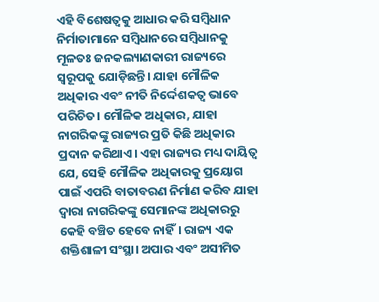ଏହି ବିଶେଷତ୍ୱକୁ ଆଧାର କରି ସମ୍ୱିଧାନ ନିର୍ମାତାମାନେ ସମ୍ୱିଧାନରେ ସମ୍ୱିଧାନକୁ ମୂଳତଃ ଜନକଲ୍ୟାଣକାରୀ ରାଜ୍ୟରେ ସ୍ୱରୂପକୁ ଯୋଡ଼ିଛନ୍ତି। ଯାହା ମୌଳିକ ଅଧିକାର ଏବଂ ନୀତି ନିର୍ଦ୍ଦେଶକତ୍ୱ ଭାବେ ପରିଚିତ। ମୌଳିକ ଅଧିକାର, ଯାହା ନାଗରିକଙ୍କୁ ରାଜ୍ୟର ପ୍ରତି କିଛି ଅଧିକାର ପ୍ରଦାନ କରିଥାଏ। ଏହା ରାଜ୍ୟର ମଧ୍ୟ ଦାୟିତ୍ୱ ଯେ, ସେହି ମୌଳିକ ଅଧିକାରକୁ ପ୍ରୟୋଗ ପାଇଁ ଏପରି ବାତାବରଣ ନିର୍ମାଣ କରିବ ଯାହା ଦ୍ୱାରା ନାଗରିକଙ୍କୁ ସେମାନଙ୍କ ଅଧିକାରରୁ କେହି ବଞ୍ଚିତ ହେବେ ନାହିଁ। ରାଜ୍ୟ ଏକ ଶକ୍ତିଶାଳୀ ସଂସ୍ଥା। ଅପାର ଏବଂ ଅସୀମିତ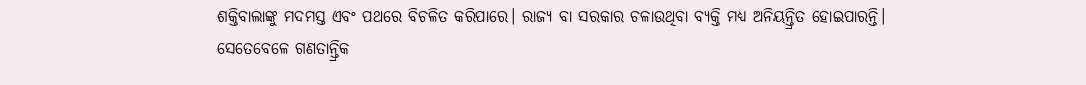ଶକ୍ତିବାଲାଙ୍କୁ ମଦମସ୍ତ ଏବଂ ପଥରେ ବିଚଳିତ କରିପାରେ। ରାଜ୍ୟ ବା ସରକାର ଚଳାଉଥିବା ବ୍ୟକ୍ତି ମଧ୍ୟ ଅନିୟନ୍ତ୍ରିତ ହୋଇପାରନ୍ତି। ସେତେବେଳେ ଗଣତାନ୍ତ୍ରିକ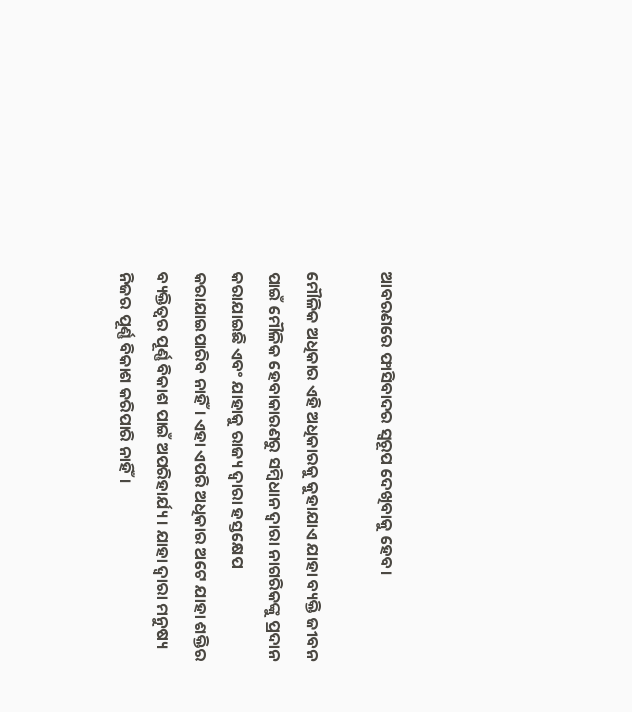ଆବରଣରେ ଫାସିବାଦର ସ୍ୱରୂପ ଦେଖିବାକୁ ହେବ।

ମୌଳିକ ଅଧିକାର ଏହି ଅଧିକାରକୁ କୁହାଯାଏ ଯାହା ବ୍ୟକ୍ତି ଜୀବନ ପାଇଁ ମୌଳିକ ହେବାକାରଣରୁ ସମ୍ବିଧାନ ଦ୍ୱାରା ନାଗରିକଙ୍କୁ ପ୍ରଦାନ କରାଯାଇଛି ଏବଂ ଯାହାକୁ ରାଜ୍ୟ ଦ୍ୱାରା ହସ୍ତକ୍ଷେପ କରାଯାଇପାରିବ ନାହିଁ। ଏହା ଏପରି ଅଧିକାର ଅଟେ ଯାହା ଶକ୍ତିର ବ୍ୟକ୍ତିତ୍ୱର ପୂର୍ଣ୍ଣ ବିକାଶ ପାଇଁ ଅପରିହାର୍ଯ୍ୟ। ଯାହା ଦ୍ୱାରା ମନୁଷ୍ୟ ନିଜର ପୂର୍ଣ୍ଣ ବିକାଶ କରିପାରି ନାହିଁ।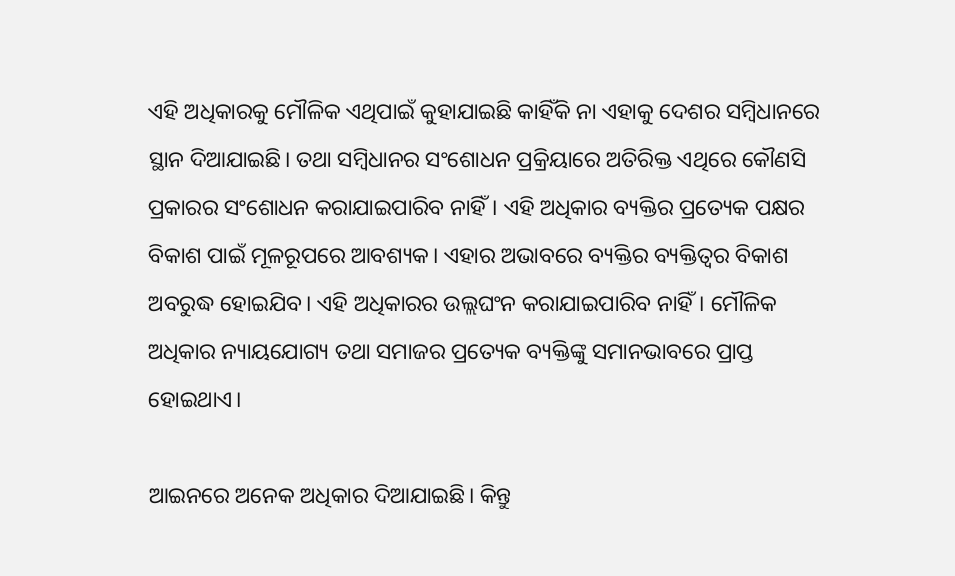ଏହି ଅଧିକାରକୁ ମୌଳିକ ଏଥିପାଇଁ କୁହାଯାଇଛି କାହିଁକି ନା ଏହାକୁ ଦେଶର ସମ୍ବିଧାନରେ ସ୍ଥାନ ଦିଆଯାଇଛି। ତଥା ସମ୍ବିଧାନର ସଂଶୋଧନ ପ୍ରକ୍ରିୟାରେ ଅତିରିକ୍ତ ଏଥିରେ କୌଣସି ପ୍ରକାରର ସଂଶୋଧନ କରାଯାଇପାରିବ ନାହିଁ। ଏହି ଅଧିକାର ବ୍ୟକ୍ତିର ପ୍ରତ୍ୟେକ ପକ୍ଷର ବିକାଶ ପାଇଁ ମୂଳରୂପରେ ଆବଶ୍ୟକ। ଏହାର ଅଭାବରେ ବ୍ୟକ୍ତିର ବ୍ୟକ୍ତିତ୍ୱର ବିକାଶ ଅବରୁଦ୍ଧ ହୋଇଯିବ। ଏହି ଅଧିକାରର ଉଲ୍ଲଘଂନ କରାଯାଇପାରିବ ନାହିଁ। ମୌଳିକ ଅଧିକାର ନ୍ୟାୟଯୋଗ୍ୟ ତଥା ସମାଜର ପ୍ରତ୍ୟେକ ବ୍ୟକ୍ତିଙ୍କୁ ସମାନଭାବରେ ପ୍ରାପ୍ତ ହୋଇଥାଏ।

ଆଇନରେ ଅନେକ ଅଧିକାର ଦିଆଯାଇଛି। କିନ୍ତୁ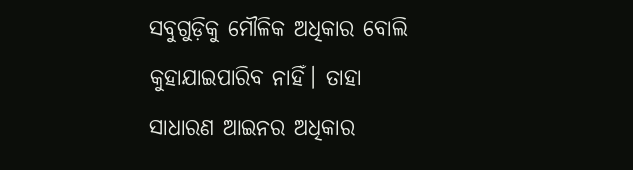ସବୁଗୁଡ଼ିକୁ ମୌଳିକ ଅଧିକାର ବୋଲି କୁହାଯାଇପାରିବ ନାହିଁ। ତାହା ସାଧାରଣ ଆଇନର ଅଧିକାର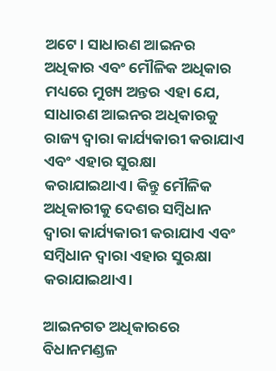ଅଟେ। ସାଧାରଣ ଆଇନର ଅଧିକାର ଏବଂ ମୌଳିକ ଅଧିକାର ମଧ୍ୟରେ ମୁଖ୍ୟ ଅନ୍ତର ଏହା ଯେ, ସାଧାରଣ ଆଇନର ଅଧିକାରକୁ ରାଜ୍ୟ ଦ୍ୱାରା କାର୍ଯ୍ୟକାରୀ କରାଯାଏ ଏବଂ ଏହାର ସୁରକ୍ଷା କରାଯାଇଥାଏ। କିନ୍ତୁ ମୌଳିକ ଅଧିକାରୀକୁ ଦେଶର ସମ୍ବିଧାନ ଦ୍ୱାରା କାର୍ଯ୍ୟକାରୀ କରାଯାଏ ଏବଂ ସମ୍ବିଧାନ ଦ୍ୱାରା ଏହାର ସୁରକ୍ଷା କରାଯାଇଥାଏ।

ଆଇନଗତ ଅଧିକାରରେ ବିଧାନମଣ୍ଡଳ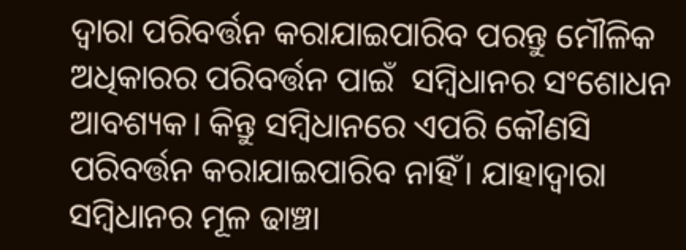ଦ୍ୱାରା ପରିବର୍ତ୍ତନ କରାଯାଇପାରିବ ପରନ୍ତୁ ମୌଳିକ ଅଧିକାରର ପରିବର୍ତ୍ତନ ପାଇଁ  ସମ୍ବିଧାନର ସଂଶୋଧନ ଆବଶ୍ୟକ। କିନ୍ତୁ ସମ୍ୱିଧାନରେ ଏପରି କୌଣସି ପରିବର୍ତ୍ତନ କରାଯାଇପାରିବ ନାହିଁ। ଯାହାଦ୍ୱାରା ସମ୍ବିଧାନର ମୂଳ ଢାଞ୍ଚା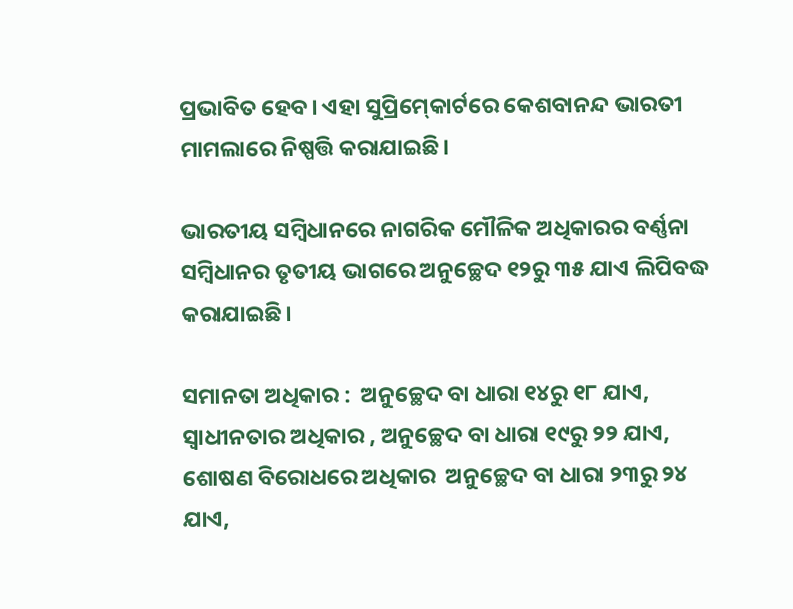ପ୍ରଭାବିତ ହେବ। ଏହା ସୁପ୍ରିମ‌୍‍କୋର୍ଟରେ କେଶବାନନ୍ଦ ଭାରତୀ ମାମଲାରେ ନିଷ୍ପତ୍ତି କରାଯାଇଛି।

ଭାରତୀୟ ସମ୍ବିଧାନରେ ନାଗରିକ ମୌଳିକ ଅଧିକାରର ବର୍ଣ୍ଣନା ସମ୍ବିଧାନର ତୃତୀୟ ଭାଗରେ ଅନୁଚ୍ଛେଦ ୧୨ରୁ ୩୫ ଯାଏ ଲିପିବଦ୍ଧ କରାଯାଇଛି।

ସମାନତା ଅଧିକାର :  ଅନୁଚ୍ଛେଦ ବା ଧାରା ୧୪ରୁ ୧୮ ଯାଏ, ସ୍ୱାଧୀନତାର ଅଧିକାର , ଅନୁଚ୍ଛେଦ ବା ଧାରା ୧୯ରୁ ୨୨ ଯାଏ, ଶୋଷଣ ବିରୋଧରେ ଅଧିକାର  ଅନୁଚ୍ଛେଦ ବା ଧାରା ୨୩ରୁ ୨୪ ଯାଏ,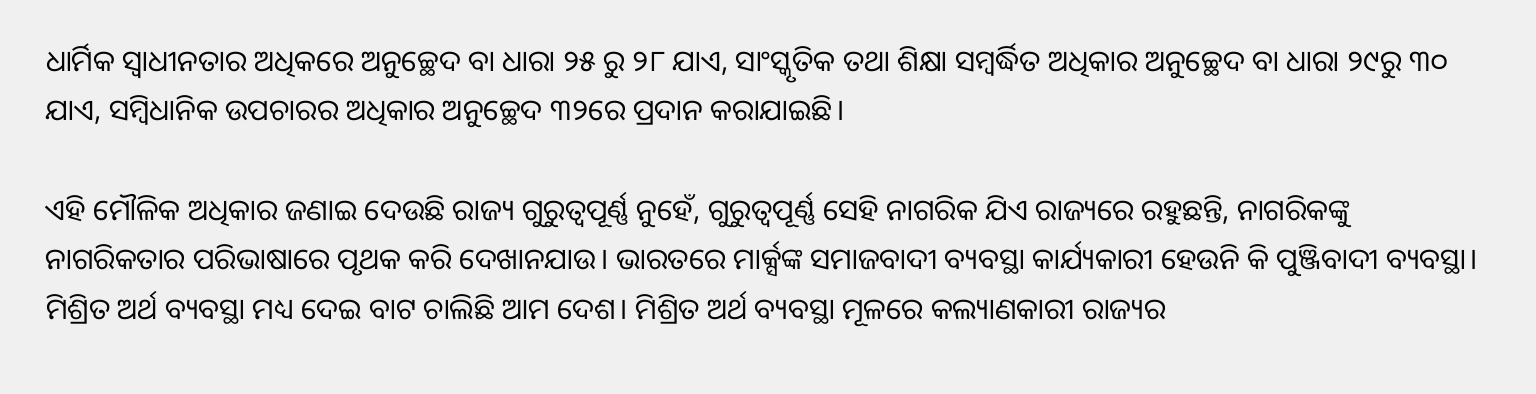ଧାର୍ମିକ ସ୍ୱାଧୀନତାର ଅଧିକରେ ଅନୁଚ୍ଛେଦ ବା ଧାରା ୨୫ ରୁ ୨୮ ଯାଏ, ସାଂସ୍କୃତିକ ତଥା ଶିକ୍ଷା ସମ୍ୱର୍ଦ୍ଧିତ ଅଧିକାର ଅନୁଚ୍ଛେଦ ବା ଧାରା ୨୯ରୁ ୩୦ ଯାଏ, ସମ୍ବିଧାନିକ ଉପଚାରର ଅଧିକାର ଅନୁଚ୍ଛେଦ ୩୨ରେ ପ୍ରଦାନ କରାଯାଇଛି।

ଏହି ମୌଳିକ ଅଧିକାର ଜଣାଇ ଦେଉଛି ରାଜ୍ୟ ଗୁରୁତ୍ୱପୂର୍ଣ୍ଣ ନୁହେଁ, ଗୁରୁତ୍ୱପୂର୍ଣ୍ଣ ସେହି ନାଗରିକ ଯିଏ ରାଜ୍ୟରେ ରହୁଛନ୍ତି, ନାଗରିକଙ୍କୁ ନାଗରିକତାର ପରିଭାଷାରେ ପୃଥକ କରି ଦେଖାନଯାଉ। ଭାରତରେ ମାର୍କ୍ସଙ୍କ ସମାଜବାଦୀ ବ୍ୟବସ୍ଥା କାର୍ଯ୍ୟକାରୀ ହେଉନି କି ପୁଞ୍ଜିବାଦୀ ବ୍ୟବସ୍ଥା। ମିଶ୍ରିତ ଅର୍ଥ ବ୍ୟବସ୍ଥା ମଧ୍ୟ ଦେଇ ବାଟ ଚାଲିଛି ଆମ ଦେଶ। ମିଶ୍ରିତ ଅର୍ଥ ବ୍ୟବସ୍ଥା ମୂଳରେ କଲ୍ୟାଣକାରୀ ରାଜ୍ୟର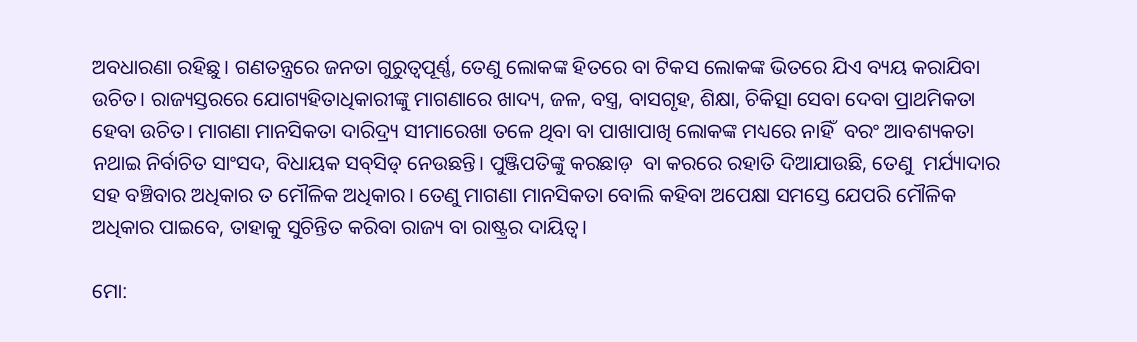ଅବଧାରଣା ରହିଛୁ। ଗଣତନ୍ତ୍ରରେ ଜନତା ଗୁରୁତ୍ୱପୂର୍ଣ୍ଣ, ତେଣୁ ଲୋକଙ୍କ ହିତରେ ବା ଟିକସ ଲୋକଙ୍କ ଭିତରେ ଯିଏ ବ୍ୟୟ କରାଯିବା ଉଚିତ‌। ରାଜ୍ୟସ୍ତରରେ ଯୋଗ୍ୟହିତାଧିକାରୀଙ୍କୁ ମାଗଣାରେ ଖାଦ୍ୟ, ଜଳ, ବସ୍ତ୍ର, ବାସଗୃହ, ଶିକ୍ଷା, ଚିକିତ୍ସା ସେବା ଦେବା ପ୍ରାଥମିକତା ହେବା ଉଚିତ। ମାଗଣା ମାନସିକତା ଦାରିଦ୍ର୍ୟ ସୀମାରେଖା ତଳେ ଥିବା ବା ପାଖାପାଖି ଲୋକଙ୍କ ମଧ୍ୟରେ ନାହିଁ  ବରଂ ଆବଶ୍ୟକତା ନଥାଇ ନିର୍ବାଚିତ ସାଂସଦ, ବିଧାୟକ ସବ‌୍‍ସିଡ଼‌୍‍ ନେଉଛନ୍ତି। ପୁଞ୍ଜିପତିଙ୍କୁ କରଛାଡ଼  ବା କରରେ ରହାତି ଦିଆଯାଉଛି, ତେଣୁ  ମର୍ଯ୍ୟାଦାର ସହ ବଞ୍ଚିବାର ଅଧିକାର ତ ମୌଳିକ ଅଧିକାର। ତେଣୁ ମାଗଣା ମାନସିକତା ବୋଲି କହିବା ଅପେକ୍ଷା ସମସ୍ତେ ଯେପରି ମୌଳିକ ଅଧିକାର ପାଇବେ, ତାହାକୁ ସୁଚିନ୍ତିତ କରିବା ରାଜ୍ୟ ବା ରାଷ୍ଟ୍ରର ଦାୟିତ୍ୱ।

ମୋ: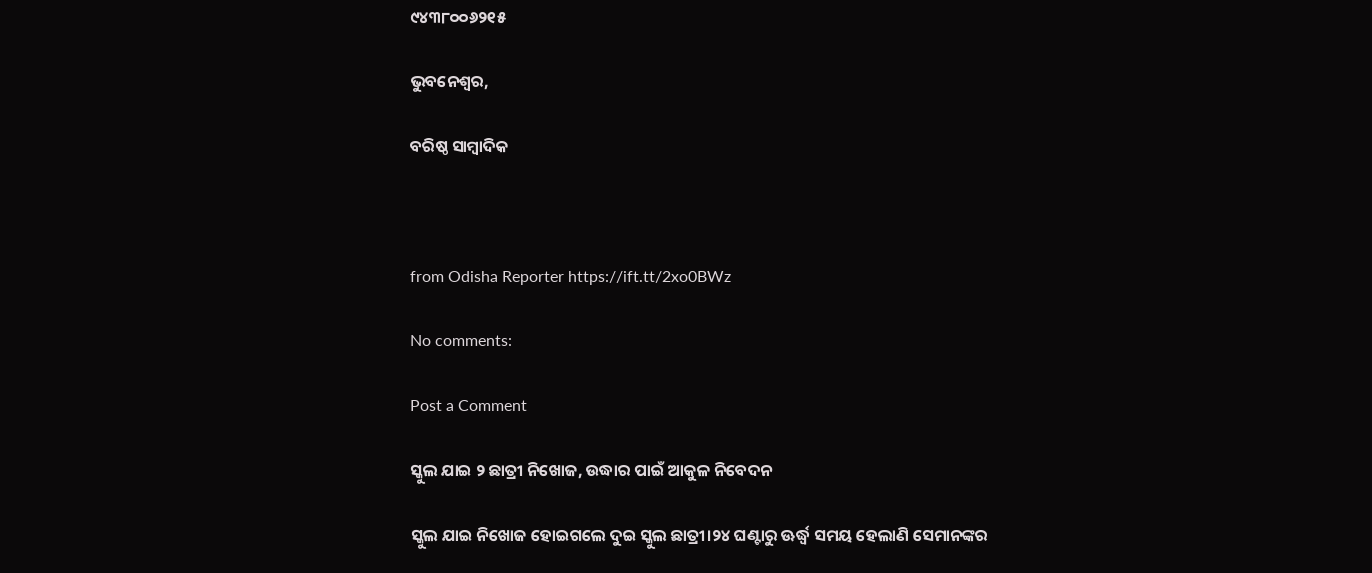୯୪୩୮୦୦୬୨୧୫

ଭୁବନେଶ୍ୱର,

ବରିଷ୍ଠ ସାମ୍ୱାଦିକ



from Odisha Reporter https://ift.tt/2xo0BWz

No comments:

Post a Comment

ସ୍କୁଲ ଯାଇ ୨ ଛାତ୍ରୀ ନିଖୋଜ, ଉଦ୍ଧାର ପାଇଁ ଆକୁଳ ନିବେଦନ

ସ୍କୁଲ ଯାଇ ନିଖୋଜ ହୋଇଗଲେ ଦୁଇ ସ୍କୁଲ ଛାତ୍ରୀ।୨୪ ଘଣ୍ଟାରୁ ଊର୍ଦ୍ଧ୍ୱ ସମୟ ହେଲାଣି ସେମାନଙ୍କର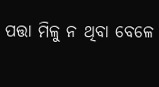ପତ୍ତା ମିଳୁ ନ ଥିବା ବେଳେ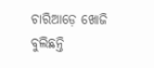ଚାରିଆଡ଼େ ଖୋଜି ବୁଲିଛନ୍ତି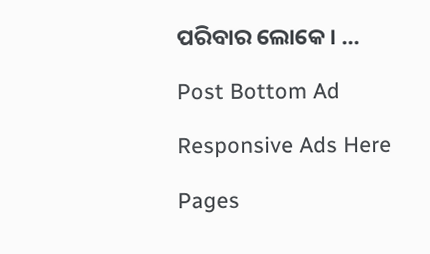ପରିବାର ଲୋକେ। ...

Post Bottom Ad

Responsive Ads Here

Pages